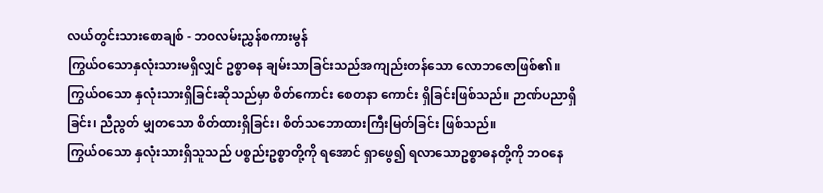လယ်တွင်းသားစောချစ် - ဘ၀လမ်းညွှန်စကားမွန်
ကြွယ်ဝသောနှလုံးသားမရှိလျှင် ဥစ္စာဓန ချမ်းသာခြင်းသည်အကျည်းတန်သော လောဘဇောဖြစ်၏။
ကြွယ်ဝသော နှလုံးသားရှိခြင်းဆိုသည်မှာ စိတ်ကောင်း စေတနာ ကောင်း ရှိခြင်းဖြစ်သည်။ ဉာဏ်ပညာရှိခြင်း၊ ညီညွတ် မျှတသော စိတ်ထားရှိခြင်း၊ စိတ်သဘောထားကြီးမြတ်ခြင်း ဖြစ်သည်။
ကြွယ်ဝသော နှလုံးသားရှိသူသည် ပစ္စည်းဥစ္စာတို့ကို ရအောင် ရှာဖွေ၍ ရလာသောဥစ္စာဓနတို့ကို ဘဝနေ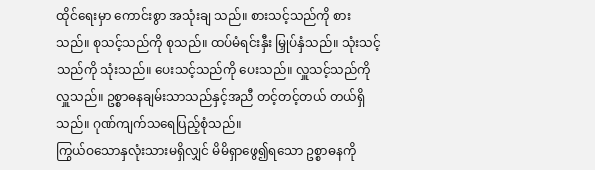ထိုင်ရေးမှာ ကောင်းစွာ အသုံးချ သည်။ စားသင့်သည်ကို စားသည်။ စုသင့်သည်ကို စုသည်။ ထပ်မံရင်းနှီး မြှုပ်နှံသည်။ သုံးသင့်သည်ကို သုံးသည်။ ပေးသင့်သည်ကို ပေးသည်။ လှူသင့်သည်ကို လှူသည်။ ဥစ္စာဓနချမ်းသာသည်နှင့်အညီ တင့်တင့်တယ် တယ်ရှိသည်။ ဂုဏ်ကျက်သရေပြည့်စုံသည်။
ကြွယ်ဝသောနှလုံးသားမရှိလျှင် မိမိရှာဖွေ၍ရသော ဥစ္စာဓနကို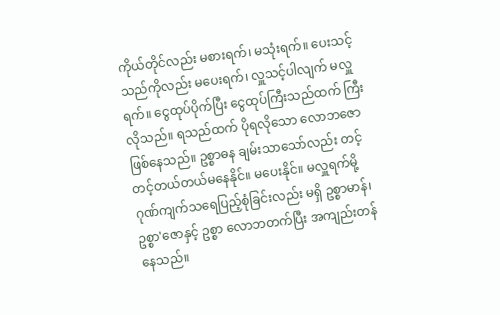ကိုယ်တိုင်လည်း မစားရက်၊ မသုံးရက်။ ပေးသင့်သည်ကိုလည်း မပေးရက်၊ လှူသင့်ပါလျက် မလှူရက်။ ငွေထုပ်ပိုက်ပြီး ငွေထုပ်ကြီးသည်ထက် ကြီးလိုသည်။ ရသည်ထက် ပိုရလိုသော လောဘဇောဖြစ်နေသည်။ ဥစ္စာဓန ချမ်းသာသော်လည်း တင့်တင့်တယ်တယ်မနေနိုင်။ မပေးနိုင်။ မလှူရက်မို့ ဂုဏ်ကျက်သရေပြည့်စုံခြင်းလည်း မရှိ ဥစ္စာမာန်၊ ဥစ္စာ'ဇောနှင့် ဥစ္စာ လောဘတက်ပြီး အကျည်းတန်နေသည်။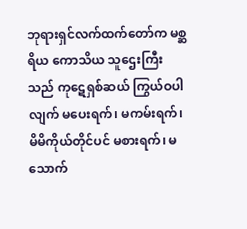ဘုရားရှင်လက်ထက်တော်က မစ္ဆရိယ ကောသိယ သူဌေးကြီးသည် ကုဋေရှစ်ဆယ် ကြွယ်ဝပါလျက် မပေးရက်၊ မကမ်းရက်၊ မိမိကိုယ်တိုင်ပင် မစားရက်၊ မသောက်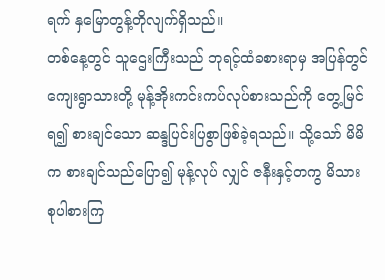ရက် နှမြောတွန့်တိုလျက်ရှိသည်။
တစ်နေ့တွင် သူဌေးကြီးသည် ဘုရင့်ထံခစားရာမှ အပြန်တွင် ကျေးရွာသားတို့ မုန့်အိုးကင်းကပ်လုပ်စားသည်ကို တွေ့မြင်ရ၍ စားချင်သော ဆန္ဒပြင်းပြစွာဖြစ်ခဲ့ရသည်။ သို့သော် မိမိက စားချင်သည်ပြော၍ မုန့်လုပ် လျှင် ဇနီးနှင့်တကွ မိသားစုပါစားကြ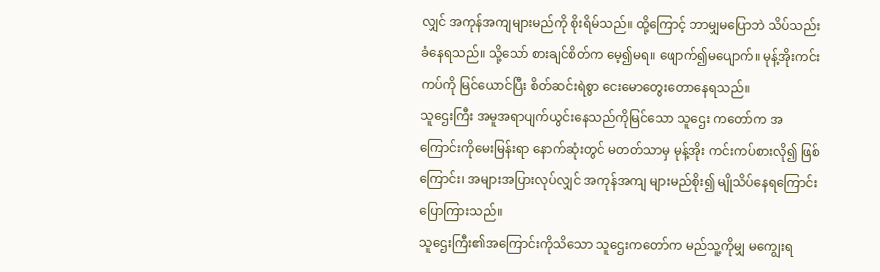လျှင် အကုန်အကျများမည်ကို စိုးရိမ်သည်။ ထို့ကြောင့် ဘာမျှမပြောဘဲ သိပ်သည်းခံနေရသည်။ သို့သော် စားချင်စိတ်က မေ့၍မရ။ ဖျောက်၍မပျောက်။ မုန့်အိုးကင်းကပ်ကို မြင်ယောင်ပြီး စိတ်ဆင်းရဲစွာ ငေးမောတွေးတောနေရသည်။
သူဌေးကြီး အမူအရာပျက်ယွင်းနေသည်ကိုမြင်သော သူဌေး ကတော်က အကြောင်းကိုမေးမြန်းရာ နောက်ဆုံးတွင် မတတ်သာမှ မုန့်အိုး ကင်းကပ်စားလို၍ ဖြစ်ကြောင်း၊ အများအပြားလုပ်လျှင် အကုန်အကျ များမည်စိုး၍ မျိုသိပ်နေရကြောင်း ပြောကြားသည်။
သူဌေးကြီး၏အကြောင်းကိုသိသော သူဌေးကတော်က မည်သူ့ကိုမျှ မကျွေးရ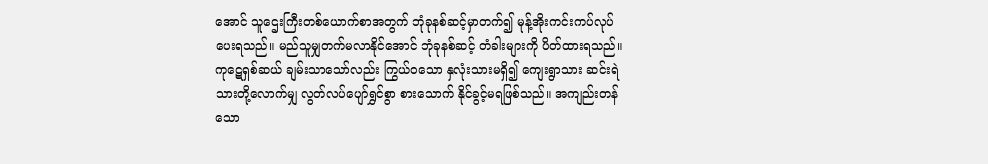အောင် သူဌေးကြီးတစ်ယောက်စာအတွက် ဘုံခုနစ်ဆင့်မှာတက်၍ မုန့်အိုးကင်းကပ်လုပ်ပေးရသည်။ မည်သူမျှတက်မလာနိုင်အောင် ဘုံခုနစ်ဆင့် တံခါးများကို ပိတ်ထားရသည်။
ကုဋေရှစ်ဆယ် ချမ်းသာသော်လည်း ကြွယ်ဝသော နှလုံးသားမရှိ၍ ကျေးရွာသား ဆင်းရဲသားတို့လောက်မျှ လွတ်လပ်ပျော်ရွှင်စွာ စားသောက် နိုင်ခွင့်မရဖြစ်သည်။ အကျည်းတန်သော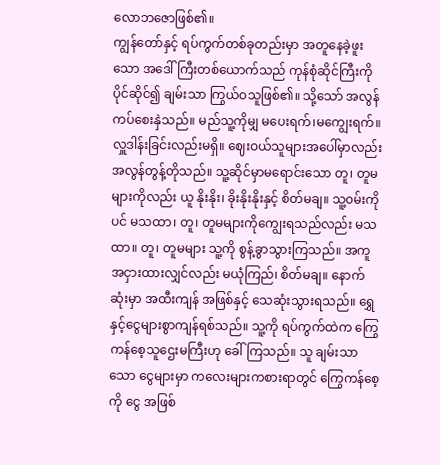လောဘဇောဖြစ်၏။
ကျွန်တော်နှင့် ရပ်ကွက်တစ်ခုတည်းမှာ အတူနေခဲ့ဖူးသော အဒေါ်ကြီးတစ်ယောက်သည် ကုန်စုံဆိုင်ကြီးကို ပိုင်ဆိုင်၍ ချမ်းသာ ကြွယ်ဝသူဖြစ်၏။ သို့သော် အလွန်ကပ်စေးနှဲသည်။ မည်သူ့ကိုမျှ မပေးရက်၊မကျွေးရက်။ လှူဒါန်းခြင်းလည်းမရှိ။ ဈေးဝယ်သူများအပေါ်မှာလည်း အလွန်တွန့်တိုသည်။ သူ့ဆိုင်မှာမရောင်းသော တူ၊ တူမများကိုလည်း ယူ နိုးနိုး၊ ခိုးနိုးနိုးနှင့် စိတ်မချ။ သူ့၀မ်းကိုပင် မသထာ၊ တူ၊ တူမများကိုကျွေးရသည်လည်း မသထာ။ တူ၊ တူမများ သူ့ကို စွန့်ခွာသွားကြသည်။ အကူအငှားထားလျှင်လည်း မယုံကြည်၊ စိတ်မချ။ နောက်ဆုံးမှာ အထီးကျန် အဖြစ်နှင့် သေဆုံးသွားရသည်။ ရွှေနှင့်ငွေများစွာကျန်ရစ်သည်။ သူ့ကို ရပ်ကွက်ထဲက ကြွေကန်စေ့သူဌေးမကြီးဟု ခေါ်ကြသည်။ သူ ချမ်းသာသော ငွေများမှာ ကလေးများကစားရာတွင် ကြွေကန်စေ့ကို ငွေ အဖြစ်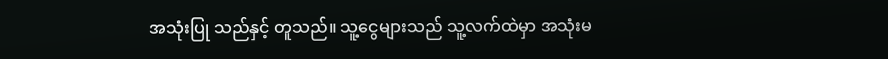အသုံးပြု သည်နှင့် တူသည်။ သူ့ငွေများသည် သူ့လက်ထဲမှာ အသုံးမ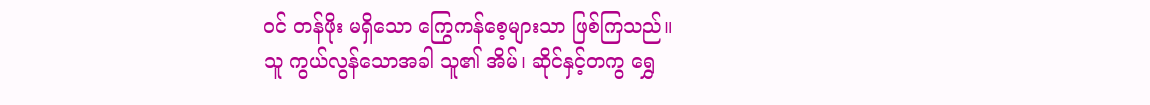ဝင် တန်ဖိုး မရှိသော ကြွေကန်စေ့များသာ ဖြစ်ကြသည်။
သူ ကွယ်လွန်သောအခါ သူ၏ အိမ်၊ ဆိုင်နှင့်တကွ ရွှေ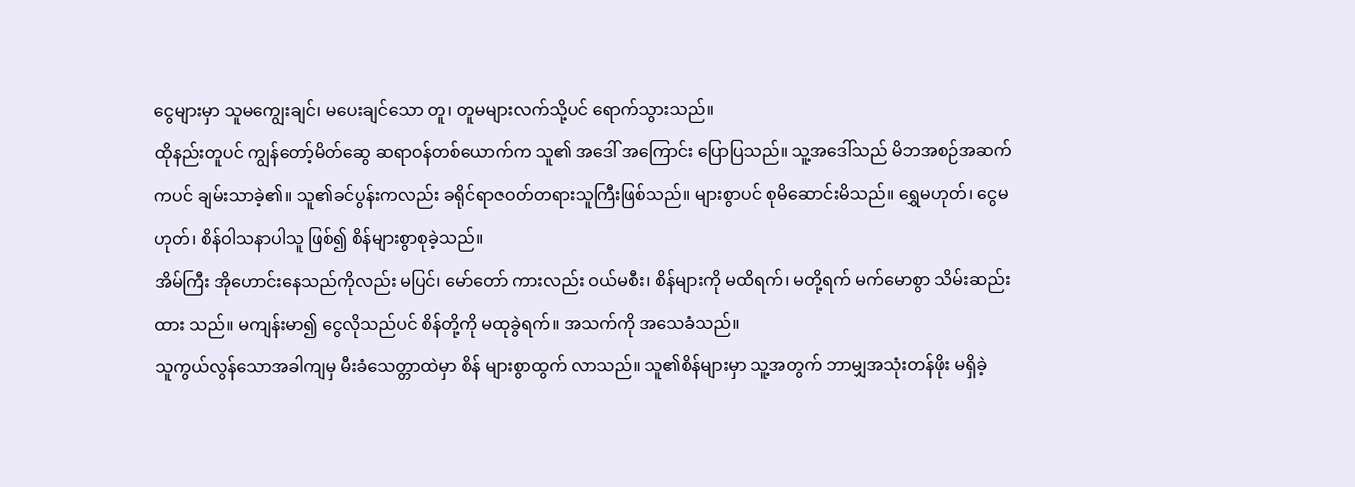ငွေများမှာ သူမကျွေးချင်၊ မပေးချင်သော တူ၊ တူမများလက်သို့ပင် ရောက်သွားသည်။
ထိုနည်းတူပင် ကျွန်တော့်မိတ်ဆွေ ဆရာဝန်တစ်ယောက်က သူ၏ အဒေါ် အကြောင်း ပြောပြသည်။ သူ့အဒေါ်သည် မိဘအစဉ်အဆက်ကပင် ချမ်းသာခဲ့၏။ သူ၏ခင်ပွန်းကလည်း ခရိုင်ရာဇဝတ်တရားသူကြီးဖြစ်သည်။ များစွာပင် စုမိဆောင်းမိသည်။ ရွှေမဟုတ်၊ ငွေမဟုတ်၊ စိန်ဝါသနာပါသူ ဖြစ်၍ စိန်များစွာစုခဲ့သည်။
အိမ်ကြီး အိုဟောင်းနေသည်ကိုလည်း မပြင်၊ မော်တော် ကားလည်း ဝယ်မစီး၊ စိန်များကို မထိရက်၊ မတို့ရက် မက်မောစွာ သိမ်းဆည်းထား သည်။ မကျန်းမာ၍ ငွေလိုသည်ပင် စိန်တို့ကို မထုခွဲရက်။ အသက်ကို အသေခံသည်။
သူကွယ်လွန်သောအခါကျမှ မီးခံသေတ္တာထဲမှာ စိန် များစွာထွက် လာသည်။ သူ၏စိန်များမှာ သူ့အတွက် ဘာမျှအသုံးတန်ဖိုး မရှိခဲ့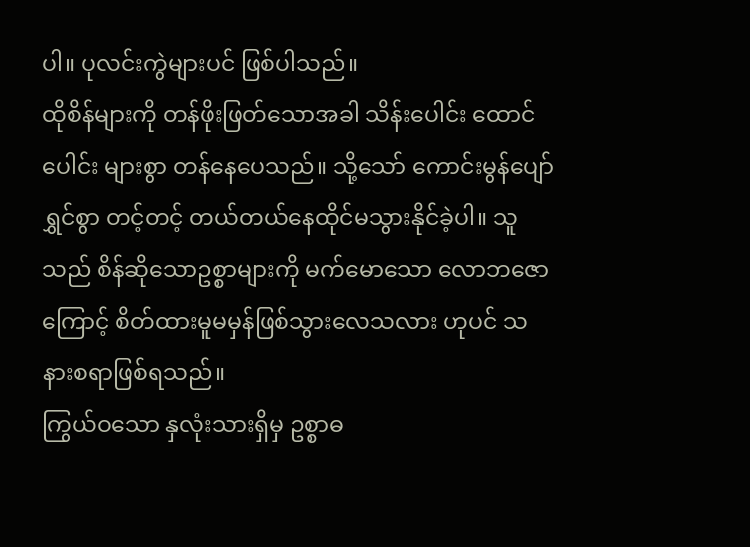ပါ။ ပုလင်းကွဲများပင် ဖြစ်ပါသည်။
ထိုစိန်များကို တန်ဖိုးဖြတ်သောအခါ သိန်းပေါင်း ထောင်ပေါင်း များစွာ တန်နေပေသည်။ သို့သော် ကောင်းမွန်ပျော်ရွှင်စွာ တင့်တင့် တယ်တယ်နေထိုင်မသွားနိုင်ခဲ့ပါ။ သူသည် စိန်ဆိုသောဥစ္စာများကို မက်မောသော လောဘဇောကြောင့် စိတ်ထားမူမမှန်ဖြစ်သွားလေသလား ဟုပင် သနားစရာဖြစ်ရသည်။
ကြွယ်ဝသော နှလုံးသားရှိမှ ဥစ္စာဓ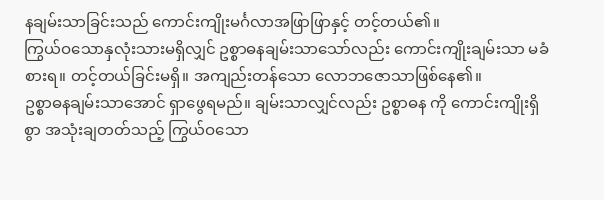နချမ်းသာခြင်းသည် ကောင်းကျိုးမင်္ဂလာအဖြာဖြာနှင့် တင့်တယ်၏။
ကြွယ်ဝသောနှလုံးသားမရှိလျှင် ဥစ္စာဓနချမ်းသာသော်လည်း ကောင်းကျိုးချမ်းသာ မခံစားရ။ တင့်တယ်ခြင်းမရှိ။ အကျည်းတန်သော လောဘဇောသာဖြစ်နေ၏။
ဥစ္စာဓနချမ်းသာအောင် ရှာဖွေရမည်။ ချမ်းသာလျှင်လည်း ဥစ္စာဓန ကို ကောင်းကျိုးရှိစွာ အသုံးချတတ်သည့် ကြွယ်ဝသော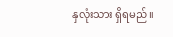နှလုံးသား ရှိရမည်။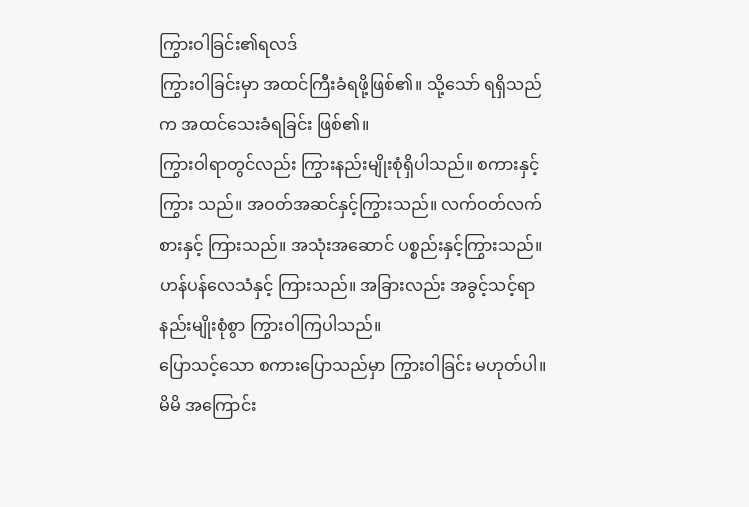ကြွားဝါခြင်း၏ရလဒ်
ကြွားဝါခြင်းမှာ အထင်ကြီးခံရဖို့ဖြစ်၏။ သို့သော် ရရှိသည်က အထင်သေးခံရခြင်း ဖြစ်၏။
ကြွားဝါရာတွင်လည်း ကြွားနည်းမျိုးစုံရှိပါသည်။ စကားနှင့် ကြွား သည်။ အဝတ်အဆင်နှင့်ကြွားသည်။ လက်ဝတ်လက်စားနှင့် ကြားသည်။ အသုံးအဆောင် ပစ္စည်းနှင့်ကြွားသည်။ ဟန်ပန်လေသံနှင့် ကြားသည်။ အခြားလည်း အခွင့်သင့်ရာနည်းမျိုးစုံစွာ ကြွားဝါကြပါသည်။
ပြောသင့်သော စကားပြောသည်မှာ ကြွားဝါခြင်း မဟုတ်ပါ။ မိမိ အကြောင်း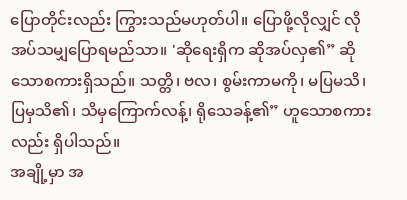ပြောတိုင်းလည်း ကြွားသည်မဟုတ်ပါ။ ပြောဖို့လိုလျှင် လိုအပ်သမျှပြောရမည်သာ။ 'ဆိုရေးရှိက ဆိုအပ်လှ၏” ဆိုသောစကားရှိသည်။ သတ္တိ၊ ဗလ၊ စွမ်းကာမကို၊ မပြမသိ၊ပြမှသိ၏၊ သိမှကြောက်လန့်၊ ရိုသေခန့်၏” ဟူသောစကားလည်း ရှိပါသည်။
အချို့မှာ အ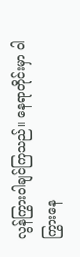လွန်ကြွားဝါချင်ကြသည်။ နေရာတိုင်းမှာ ဝါကြွားနေ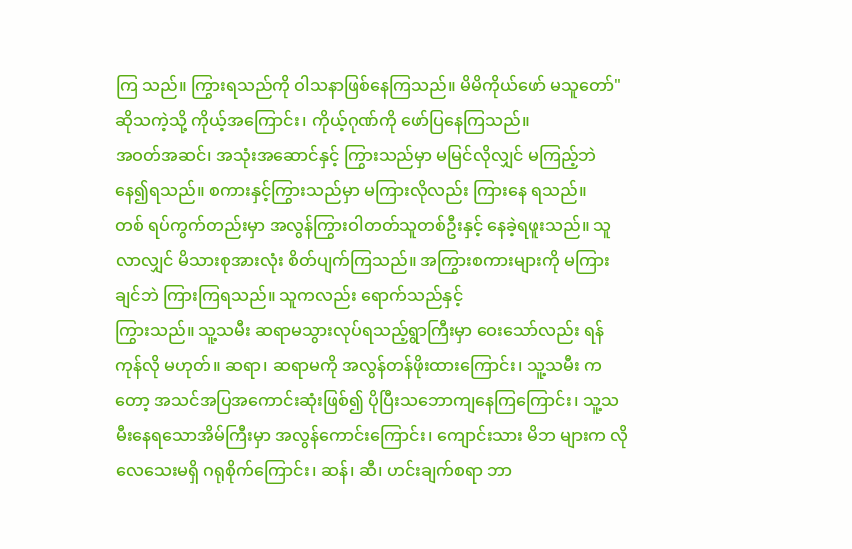ကြ သည်။ ကြွားရသည်ကို ဝါသနာဖြစ်နေကြသည်။ မိမိကိုယ်ဖော် မသူတော်" ဆိုသကဲ့သို့ ကိုယ့်အကြောင်း၊ ကိုယ့်ဂုဏ်ကို ဖော်ပြနေကြသည်။
အဝတ်အဆင်၊ အသုံးအဆောင်နှင့် ကြွားသည်မှာ မမြင်လိုလျှင် မကြည့်ဘဲနေ၍ရသည်။ စကားနှင့်ကြွားသည်မှာ မကြားလိုလည်း ကြားနေ ရသည်။
တစ် ရပ်ကွက်တည်းမှာ အလွန်ကြွားဝါတတ်သူတစ်ဦးနှင့် နေခဲ့ရဖူးသည်။ သူလာလျှင် မိသားစုအားလုံး စိတ်ပျက်ကြသည်။ အကြွားစကားများကို မကြားချင်ဘဲ ကြားကြရသည်။ သူကလည်း ရောက်သည်နှင့်
ကြွားသည်။ သူ့သမီး ဆရာမသွားလုပ်ရသည့်ရွာကြီးမှာ ဝေးသော်လည်း ရန်ကုန်လို မဟုတ်။ ဆရာ၊ ဆရာမကို အလွန်တန်ဖိုးထားကြောင်း၊ သူ့သမီး ကတော့ အသင်အပြအကောင်းဆုံးဖြစ်၍ ပိုပြီးသဘောကျနေကြကြောင်း၊ သူ့သမီးနေရသောအိမ်ကြီးမှာ အလွန်ကောင်းကြောင်း၊ ကျောင်းသား မိဘ များက လိုလေသေးမရှိ ဂရုစိုက်ကြောင်း၊ ဆန်၊ ဆီ၊ ဟင်းချက်စရာ ဘာ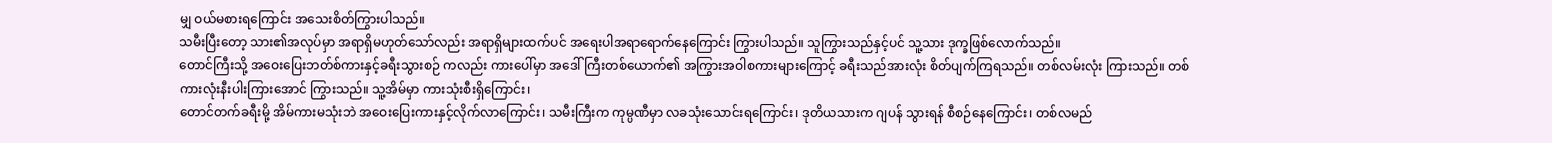မျှ ဝယ်မစားရကြောင်း အသေးစိတ်ကြွားပါသည်။
သမီးပြီးတော့ သား၏အလုပ်မှာ အရာရှိမဟုတ်သော်လည်း အရာရှိများထက်ပင် အရေးပါအရာရောက်နေကြောင်း ကြွားပါသည်။ သူကြွားသည်နှင့်ပင် သူ့သား ဒုက္ခဖြစ်လောက်သည်။
တောင်ကြီးသို့ အဝေးပြေးဘတ်စ်ကားနှင့်ခရီးသွားစဉ် ကလည်း ကားပေါ်မှာ အဒေါ်ကြီးတစ်ယောက်၏ အကြွားအဝါစကားများကြောင့် ခရီးသည်အားလုံး စိတ်ပျက်ကြရသည်။ တစ်လမ်းလုံး ကြားသည်။ တစ်ကားလုံးနီးပါးကြားအောင် ကြွားသည်။ သူ့အိမ်မှာ ကားသုံးစီးရှိကြောင်း၊
တောင်တက်ခရီးမို့ အိမ်ကားမသုံးဘဲ အဝေးပြေးကားနှင့်လိုက်လာကြောင်း၊ သမီးကြီးက ကုမ္ပဏီမှာ လခသုံးသောင်းရကြောင်း၊ ဒုတိယသားက ဂျပန် သွားရန် စီစဉ်နေကြောင်း၊ တစ်လမည်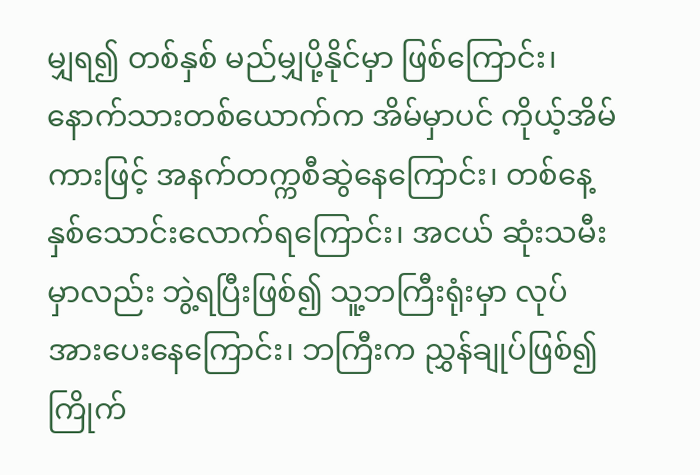မျှရ၍ တစ်နှစ် မည်မျှပို့နိုင်မှာ ဖြစ်ကြောင်း၊ နောက်သားတစ်ယောက်က အိမ်မှာပင် ကိုယ့်အိမ်ကားဖြင့် အနက်တက္ကစီဆွဲနေကြောင်း၊ တစ်နေ့ နှစ်သောင်းလောက်ရကြောင်း၊ အငယ် ဆုံးသမီးမှာလည်း ဘွဲ့ရပြီးဖြစ်၍ သူ့ဘကြီးရုံးမှာ လုပ်အားပေးနေကြောင်း၊ ဘကြီးက ညွှန်ချုပ်ဖြစ်၍ ကြိုက်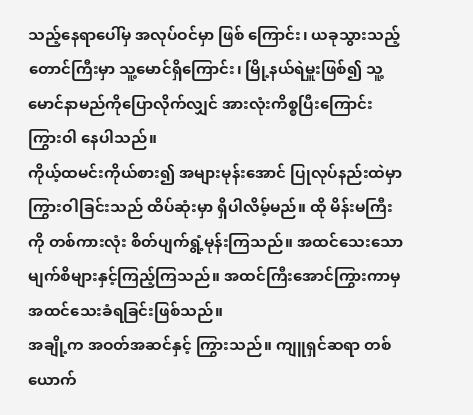သည့်နေရာပေါ်မှ အလုပ်ဝင်မှာ ဖြစ် ကြောင်း၊ ယခုသွားသည့် တောင်ကြီးမှာ သူ့မောင်ရှိကြောင်း၊ မြို့နယ်ရဲမှူးဖြစ်၍ သူ့မောင်နာမည်ကိုပြောလိုက်လျှင် အားလုံးကိစ္စပြီးကြောင်း ကြွားဝါ နေပါသည်။
ကိုယ့်ထမင်းကိုယ်စား၍ အများမုန်းအောင် ပြုလုပ်နည်းထဲမှာ ကြွားဝါခြင်းသည် ထိပ်ဆုံးမှာ ရှိပါလိမ့်မည်။ ထို မိန်းမကြီးကို တစ်ကားလုံး စိတ်ပျက်ရွံ့မုန်းကြသည်။ အထင်သေးသောမျက်စိများနှင့်ကြည့်ကြသည်။ အထင်ကြီးအောင်ကြွားကာမှ အထင်သေးခံရခြင်းဖြစ်သည်။
အချို့က အဝတ်အဆင်နှင့် ကြွားသည်။ ကျူရှင်ဆရာ တစ်ယောက်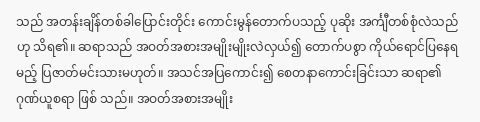သည် အတန်းချိန်တစ်ခါပြောင်းတိုင်း ကောင်းမွန်တောက်ပသည့် ပုဆိုး အင်္ကျီတစ်စုံလဲသည်ဟု သိရ၏။ ဆရာသည် အဝတ်အစားအမျိုးမျိုးလဲလှယ်၍ တောက်ပစွာ ကိုယ်ရောင်ပြနေရမည့် ပြဇာတ်မင်းသားမဟုတ်။ အသင်အပြကောင်း၍ စေတနာကောင်းခြင်းသာ ဆရာ၏ ဂုဏ်ယူစရာ ဖြစ် သည်။ အဝတ်အစားအမျိုး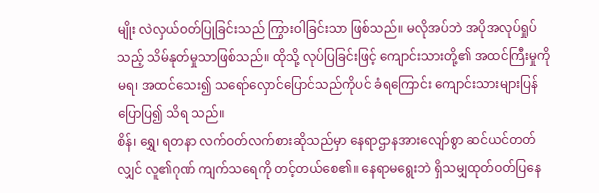မျိုး လဲလှယ်ဝတ်ပြုခြင်းသည် ကြွားဝါခြင်းသာ ဖြစ်သည်။ မလိုအပ်ဘဲ အပိုအလုပ်ရှုပ်သည့် သိမ်နုတ်မှုသာဖြစ်သည်။ ထိုသို့ လုပ်ပြခြင်းဖြင့် ကျောင်းသားတို့၏ အထင်ကြီးမှုကိုမရ၊ အထင်သေး၍ သရော်လှောင်ပြောင်သည်ကိုပင် ခံရကြောင်း ကျောင်းသားများပြန်ပြောပြ၍ သိရ သည်။
စိန်၊ ရွှေ၊ ရတနာ လက်ဝတ်လက်စားဆိုသည်မှာ နေရာဌာနအားလျော်စွာ ဆင်ယင်တတ်လျှင် လူ၏ဂုဏ် ကျက်သရေကို တင့်တယ်စေ၏။ နေရာမရွေးဘဲ ရှိသမျှထုတ်ဝတ်ပြနေ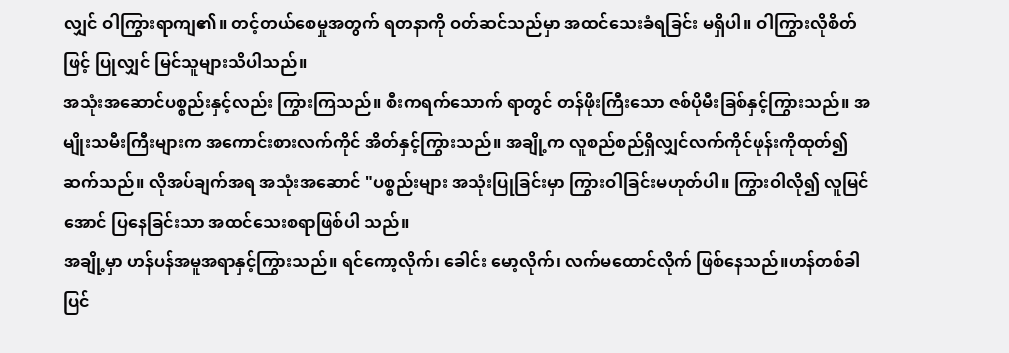လျှင် ဝါကြွားရာကျ၏။ တင့်တယ်စေမှုအတွက် ရတနာကို ဝတ်ဆင်သည်မှာ အထင်သေးခံရခြင်း မရှိပါ။ ဝါကြွားလိုစိတ်ဖြင့် ပြုလျှင် မြင်သူများသိပါသည်။
အသုံးအဆောင်ပစ္စည်းနှင့်လည်း ကြွားကြသည်။ စီးကရက်သောက် ရာတွင် တန်ဖိုးကြီးသော ဇစ်ပိုမီးခြစ်နှင့်ကြွားသည်။ အမျိုးသမီးကြီးများက အကောင်းစားလက်ကိုင် အိတ်နှင့်ကြွားသည်။ အချို့က လူစည်စည်ရှိလျှင်လက်ကိုင်ဖုန်းကိုထုတ်၍ ဆက်သည်။ လိုအပ်ချက်အရ အသုံးအဆောင် "ပစ္စည်းများ အသုံးပြုခြင်းမှာ ကြွားဝါခြင်းမဟုတ်ပါ။ ကြွားဝါလို၍ လူမြင်အောင် ပြနေခြင်းသာ အထင်သေးစရာဖြစ်ပါ သည်။
အချို့မှာ ဟန်ပန်အမူအရာနှင့်ကြွားသည်။ ရင်ကော့လိုက်၊ ခေါင်း မော့လိုက်၊ လက်မထောင်လိုက် ဖြစ်နေသည်။ဟန်တစ်ခါပြင်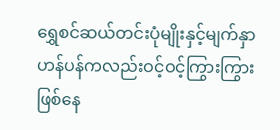ရွှေစင်ဆယ်တင်းပုံမျိုးနှင့်မျက်နှာဟန်ပန်ကလည်းဝင့်ဝင့်ကြွားကြွားဖြစ်နေ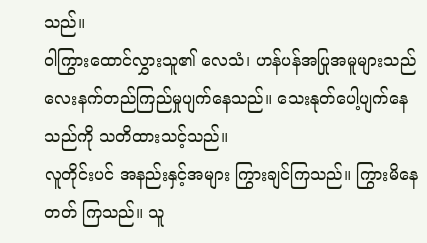သည်။
ဝါကြွားထောင်လွှားသူ၏ လေသံ၊ ဟန်ပန်အပြုအမူများသည် လေးနက်တည်ကြည်မှုပျက်နေသည်။ သေးနုတ်ပေါ့ပျက်နေသည်ကို သတိထားသင့်သည်။
လူတိုင်းပင် အနည်းနှင့်အများ ကြွားချင်ကြသည်။ ကြွားမိနေတတ် ကြသည်။ သူ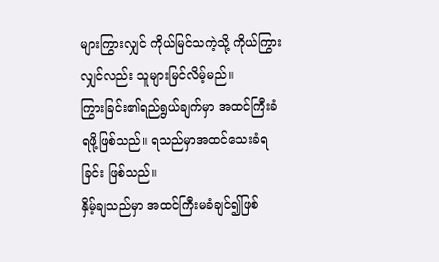များကြွားလျှင် ကိုယ်မြင်သကဲ့သို့ ကိုယ်ကြွားလျှင်လည်း သူများမြင်လိမ့်မည်။
ကြွားခြင်း၏ရည်ရွယ်ချက်မှာ အထင်ကြီးခံရဖို့ဖြစ်သည်။ ရသည်မှာအထင်သေးခံရခြင်း ဖြစ်သည်။
နှိမ့်ချသည်မှာ အထင်ကြီးမခံချင်၍ဖြစ်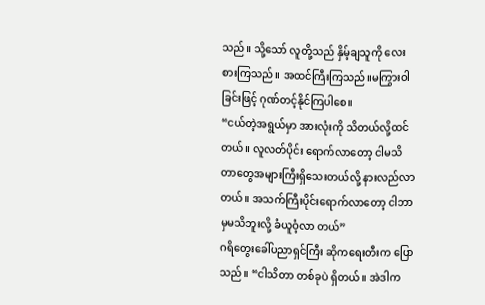သည်။ သို့သော် လူတို့သည် နှိမ့်ချသူကို လေးစားကြသည်။ အထင်ကြီးကြသည်။မကြွားဝါခြင်းဖြင့် ဂုဏ်တင့်နိုင်ကြပါစေ။
“ငယ်တဲ့အရွယ်မှာ အားလုံးကို သိတယ်လို့ထင်တယ်။ လူလတ်ပိုင်း ရောက်လာတော့ ငါမသိတာတွေအများကြီးရှိသေးတယ်လို့ နားလည်လာ တယ်။ အသက်ကြီးပိုင်းရောက်လာတော့ ငါဘာမှမသိဘူးလို့ ခံယူဝံ့လာ တယ်”
ဂရိတွေးခေါ်ပညာရှင်ကြီး ဆိုကရေးတီးက ပြောသည်။ “ငါသိတာ တစ်ခုပဲ ရှိတယ်။ အဲဒါက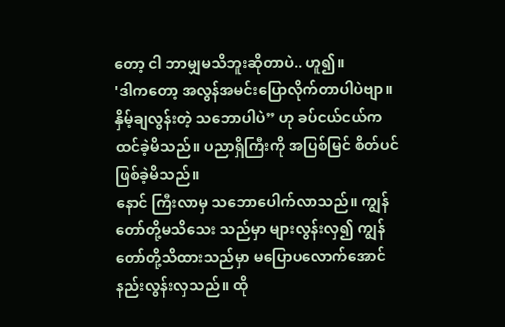တော့ ငါ ဘာမျှမသိဘူးဆိုတာပဲ.. ဟူ၍။
'ဒါကတော့ အလွန်အမင်းပြောလိုက်တာပါပဲဗျာ။ နှိမ့်ချလွန်းတဲ့ သဘောပါပဲ” ဟု ခပ်ငယ်ငယ်က ထင်ခဲ့မိသည်။ ပညာရှိကြီးကို အပြစ်မြင် စိတ်ပင် ဖြစ်ခဲ့မိသည်။
နောင် ကြီးလာမှ သဘောပေါက်လာသည်။ ကျွန်တော်တို့မသိသေး သည်မှာ များလွန်းလှ၍ ကျွန်တော်တို့သိထားသည်မှာ မပြောပလောက်အောင် နည်းလွန်းလှသည်။ ထို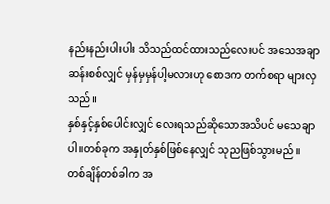နည်းနည်းပါးပါး သိသည်ထင်ထားသည်လေးပင် အသေအချာဆန်းစစ်လျှင် မှန်မှမှန်ပါ့မလားဟု စောဒက တက်စရာ များလှသည်။
နှစ်နှင့်နှစ်ပေါင်းလျှင် လေးရသည်ဆိုသောအသိပင် မသေချာပါ။တစ်ခုက အနှုတ်နှစ်ဖြစ်နေလျှင် သုညဖြစ်သွားမည်။
တစ်ချိန်တစ်ခါက အ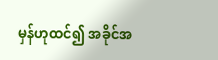မှန်ဟုထင်၍ အခိုင်အ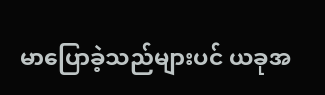မာပြောခဲ့သည်များပင် ယခုအ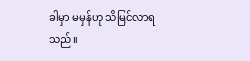ခါမှာ မမှန်ဟု သိမြင်လာရသည်။